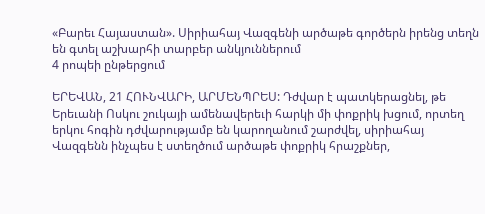«Բարեւ Հայաստան». Սիրիահայ Վազգենի արծաթե գործերն իրենց տեղն են գտել աշխարհի տարբեր անկյուններում
4 րոպեի ընթերցում

ԵՐԵՎԱՆ, 21 ՀՈՒՆՎԱՐԻ, ԱՐՄԵՆՊՐԵՍ: Դժվար է պատկերացնել, թե Երեւանի Ոսկու շուկայի ամենավերեւի հարկի մի փոքրիկ խցում, որտեղ երկու հոգին դժվարությամբ են կարողանում շարժվել, սիրիահայ Վազգենն ինչպես է ստեղծում արծաթե փոքրիկ հրաշքներ,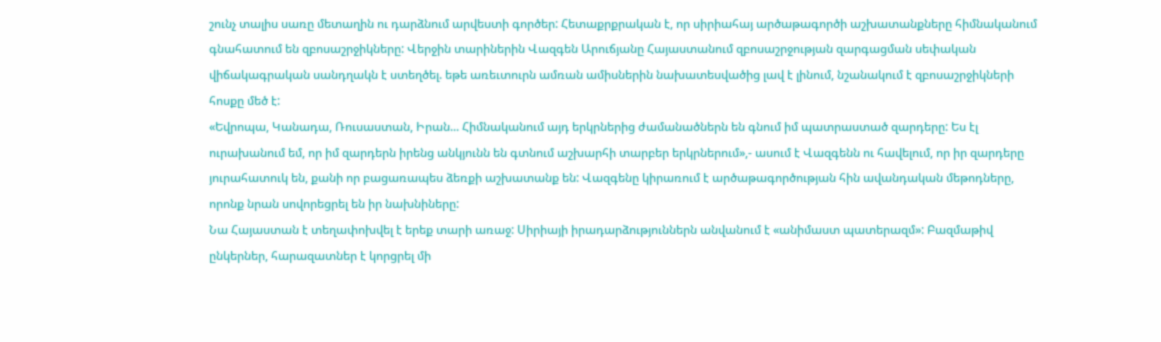շունչ տալիս սառը մետաղին ու դարձնում արվեստի գործեր: Հետաքրքրական է, որ սիրիահայ արծաթագործի աշխատանքները հիմնականում գնահատում են զբոսաշրջիկները: Վերջին տարիներին Վազգեն Արուճյանը Հայաստանում զբոսաշրջության զարգացման սեփական վիճակագրական սանդղակն է ստեղծել. եթե առեւտուրն ամռան ամիսներին նախատեսվածից լավ է լինում, նշանակում է զբոսաշրջիկների հոսքը մեծ է:
«Եվրոպա, Կանադա, Ռուսաստան, Իրան... Հիմնականում այդ երկրներից ժամանածներն են գնում իմ պատրաստած զարդերը: Ես էլ ուրախանում եմ, որ իմ զարդերն իրենց անկյունն են գտնում աշխարհի տարբեր երկրներում»,- ասում է Վազգենն ու հավելում, որ իր զարդերը յուրահատուկ են, քանի որ բացառապես ձեռքի աշխատանք են: Վազգենը կիրառում է արծաթագործության հին ավանդական մեթոդները, որոնք նրան սովորեցրել են իր նախնիները:
Նա Հայաստան է տեղափոխվել է երեք տարի առաջ: Սիրիայի իրադարձություններն անվանում է «անիմաստ պատերազմ»: Բազմաթիվ ընկերներ, հարազատներ է կորցրել մի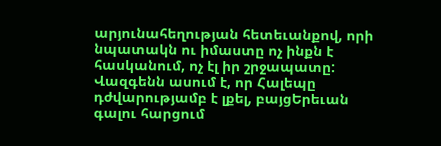արյունահեղության հետեւանքով, որի նպատակն ու իմաստը ոչ ինքն է հասկանում, ոչ էլ իր շրջապատը: Վազգենն ասում է, որ Հալեպը դժվարությամբ է լքել, բայցԵրեւան գալու հարցում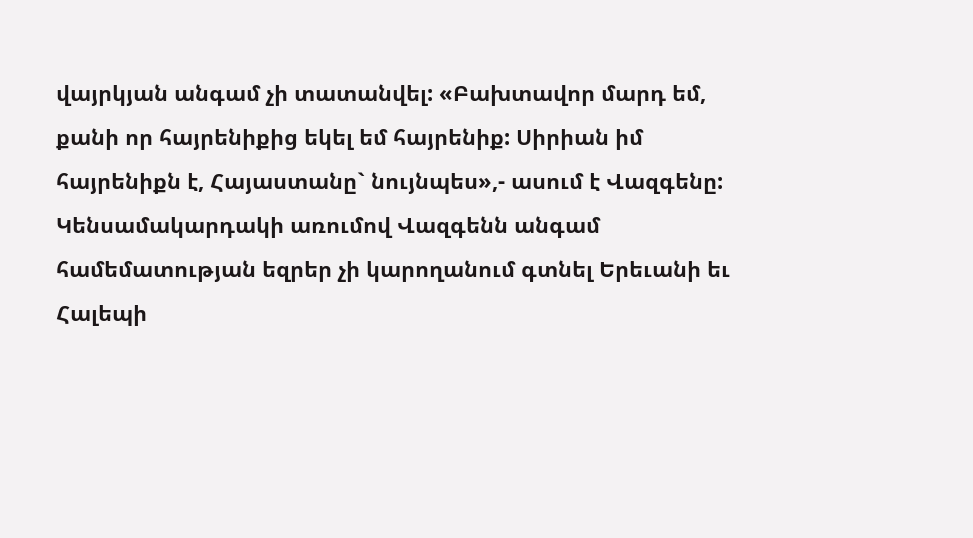վայրկյան անգամ չի տատանվել: «Բախտավոր մարդ եմ, քանի որ հայրենիքից եկել եմ հայրենիք: Սիրիան իմ հայրենիքն է, Հայաստանը` նույնպես»,- ասում է Վազգենը:
Կենսամակարդակի առումով Վազգենն անգամ համեմատության եզրեր չի կարողանում գտնել Երեւանի եւ Հալեպի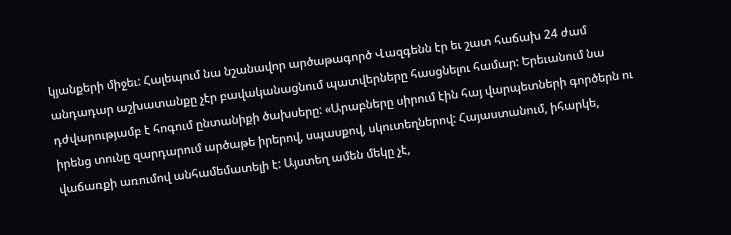կյանքերի միջեւ: Հալեպում նա նշանավոր արծաթագործ Վազգենն էր եւ շատ հաճախ 24 ժամ անդադար աշխատանքը չէր բավականացնում պատվերները հասցնելու համար: Երեւանում նա դժվարությամբ է հոգում ընտանիքի ծախսերը: «Արաբները սիրում էին հայ վարպետների գործերն ու իրենց տունը զարդարում արծաթե իրերով, սպասքով, սկուտեղներով: Հայաստանում, իհարկե, վաճառքի առումով անհամեմատելի է: Այստեղ ամեն մեկը չէ,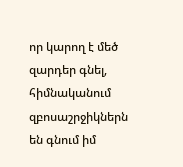որ կարող է մեծ զարդեր գնել, հիմնականում զբոսաշրջիկներն են գնում իմ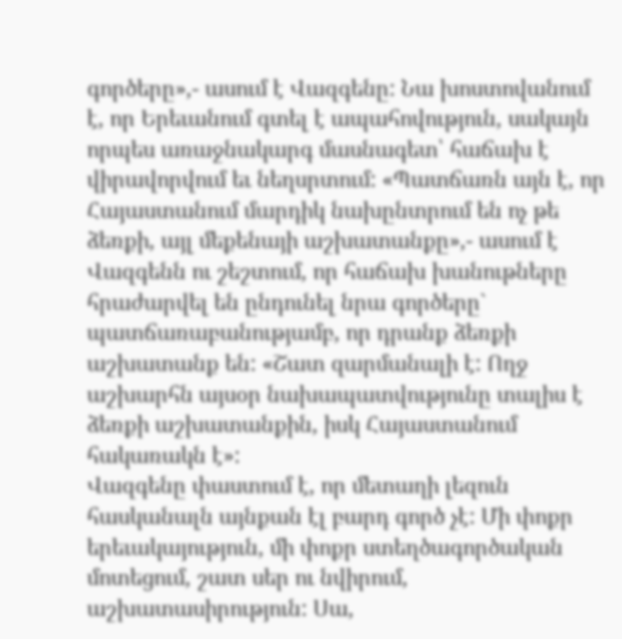գործերը»,- ասում է Վազգենը: Նա խոստովանում է, որ Երեւանում գտել է ապահովություն, սակայն որպես առաջնակարգ մասնագետ՝ հաճախ է վիրավորվում եւ նեղսրտում: «Պատճառն այն է, որ Հայաստանում մարդիկ նախընտրում են ոչ թե ձեռքի, այլ մեքենայի աշխատանքը»,- ասում է Վազգենն ու շեշտում, որ հաճախ խանութները հրաժարվել են ընդունել նրա գործերը` պատճառաբանությամբ, որ դրանք ձեռքի աշխատանք են: «Շատ զարմանալի է: Ողջ աշխարհն այսօր նախապատվությունը տալիս է ձեռքի աշխատանքին, իսկ Հայաստանում հակառակն է»:
Վազգենը փաստում է, որ մետաղի լեզուն հասկանալն այնքան էլ բարդ գործ չէ: Մի փոքր երեւակայություն, մի փոքր ստեղծագործական մոտեցում, շատ սեր ու նվիրում, աշխատասիրություն: Սա,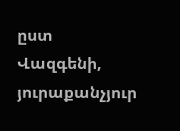ըստ Վազգենի, յուրաքանչյուր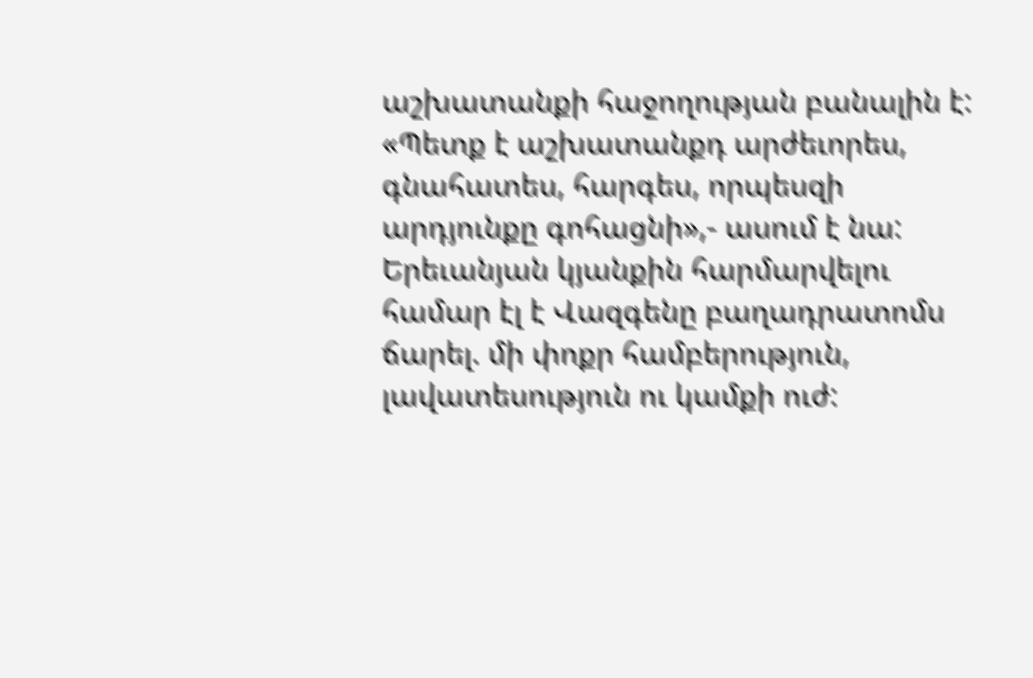աշխատանքի հաջողության բանալին է: «Պետք է աշխատանքդ արժեւորես, գնահատես, հարգես, որպեսզի արդյունքը գոհացնի»,- ասում է նա:
Երեւանյան կյանքին հարմարվելու համար էլ է Վազգենը բաղադրատոմս ճարել. մի փոքր համբերություն, լավատեսություն ու կամքի ուժ: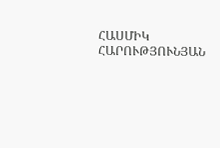ՀԱՍՄԻԿ ՀԱՐՈՒԹՅՈՒՆՅԱՆ